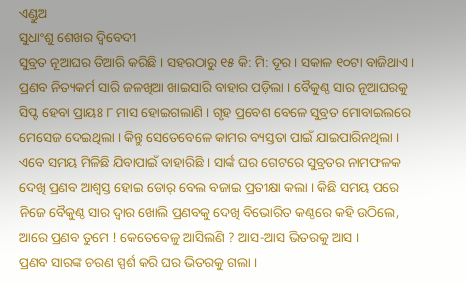ଏଣ୍ଡୁଅ
ସୁଧାଂଶୁ ଶେଖର ଦ୍ବିବେଦୀ
ସୁବ୍ରତ ନୂଆଘର ତିଆରି କରିଛି । ସହରଠାରୁ ୧୫ କି: ମି: ଦୂର । ସକାଳ ୧୦ଟା ବାଜିଥାଏ । ପ୍ରଣବ ନିତ୍ୟକର୍ମ ସାରି ଜଳଖିଆ ଖାଇସାରି ବାହାର ପଡ଼ିଲା । ବୈକୁଣ୍ଠ ସାର ନୂଆଘରକୁ ସିପ୍ଟ ହେବା ପ୍ରାୟଃ ୮ ମାସ ହୋଇଗଲାଣି । ଗୃହ ପ୍ରବେଶ ବେଳେ ସୁବ୍ରତ ମୋବାଇଲରେ ମେସେଜ ଦେଇଥିଲା । କିନ୍ତୁ ସେତେବେଳେ କାମର ବ୍ୟସ୍ତତା ପାଇଁ ଯାଇପାରିନଥିଲା । ଏବେ ସମୟ ମିଳିଛି ଯିବାପାଇଁ ବାହାରିଛି । ସାର୍ଙ୍କ ଘର ଗେଟରେ ସୁବ୍ରତର ନାମଫଳକ ଦେଖି ପ୍ରଣବ ଆଶ୍ୱସ୍ତ ହୋଇ ଡୋର୍ ବେଲ ବଜାଇ ପ୍ରତୀକ୍ଷା କଲା । କିଛି ସମୟ ପରେ ନିଜେ ବୈକୁଣ୍ଠ ସାର ଦ୍ୱାର ଖୋଲି ପ୍ରଣବକୁ ଦେଖି ବିଭୋରିତ କଣ୍ଠରେ କହି ଉଠିଲେ, ଆରେ ପ୍ରଣବ ତୁମେ ! କେତେବେଳୁ ଆସିଲଣି ? ଆସ-ଆସ ଭିତରକୁ ଆସ ।
ପ୍ରଣବ ସାରଙ୍କ ଚରଣ ସ୍ପର୍ଶ କରି ଘର ଭିତରକୁ ଗଲା ।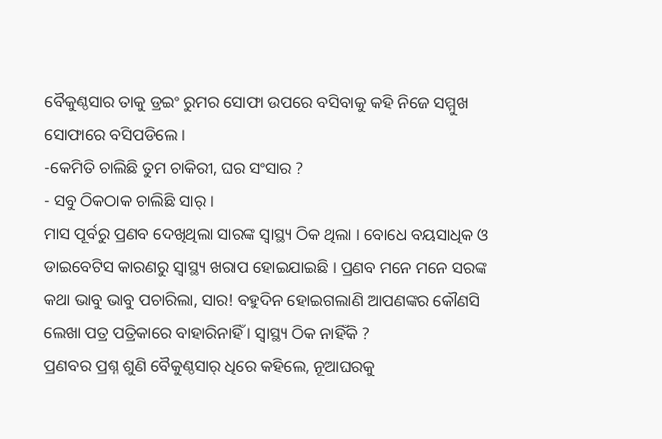ବୈକୁଣ୍ଠସାର ତାକୁ ଡ୍ରଇଂ ରୁମର ସୋଫା ଉପରେ ବସିବାକୁ କହି ନିଜେ ସମ୍ମୁଖ ସୋଫାରେ ବସିପଡିଲେ ।
-କେମିତି ଚାଲିଛି ତୁମ ଚାକିରୀ, ଘର ସଂସାର ?
- ସବୁ ଠିକଠାକ ଚାଲିଛି ସାର୍ ।
ମାସ ପୂର୍ବରୁ ପ୍ରଣବ ଦେଖିଥିଲା ସାରଙ୍କ ସ୍ୱାସ୍ଥ୍ୟ ଠିକ ଥିଲା । ବୋଧେ ବୟସାଧିକ ଓ ଡାଇବେଟିସ କାରଣରୁ ସ୍ୱାସ୍ଥ୍ୟ ଖରାପ ହୋଇଯାଇଛି । ପ୍ରଣବ ମନେ ମନେ ସରଙ୍କ କଥା ଭାବୁ ଭାବୁ ପଚାରିଲା, ସାର! ବହୁଦିନ ହୋଇଗଲାଣି ଆପଣଙ୍କର କୌଣସି ଲେଖା ପତ୍ର ପତ୍ରିକାରେ ବାହାରିନାହିଁ । ସ୍ୱାସ୍ଥ୍ୟ ଠିକ ନାହିଁକି ?
ପ୍ରଣବର ପ୍ରଶ୍ନ ଶୁଣି ବୈକୁଣ୍ଠସାର୍ ଧିରେ କହିଲେ, ନୂଆଘରକୁ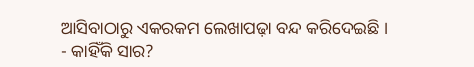ଆସିବାଠାରୁ ଏକରକମ ଲେଖାପଢ଼ା ବନ୍ଦ କରିଦେଇଛି ।
- କାହିଁକି ସାର?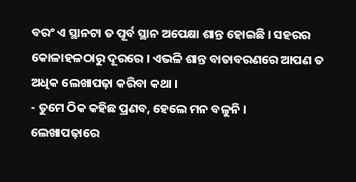ବରଂ ଏ ସ୍ଥାନଟା ତ ପୂର୍ବ ସ୍ଥାନ ଅପେକ୍ଷା ଶାନ୍ତ ହୋଇଛି । ସହରର କୋଳାହଳଠାରୁ ଦୂରରେ । ଏଭଳି ଶାନ୍ତ ବାତାବରଣରେ ଆପଣ ତ ଅଧିକ ଲେଖାପଢ଼ା କରିବା କଥା ।
- ତୁମେ ଠିକ କହିଛ ପ୍ରଣବ, ହେଲେ ମନ ବଳୁନି ।
ଲେଖାପଢ଼ାରେ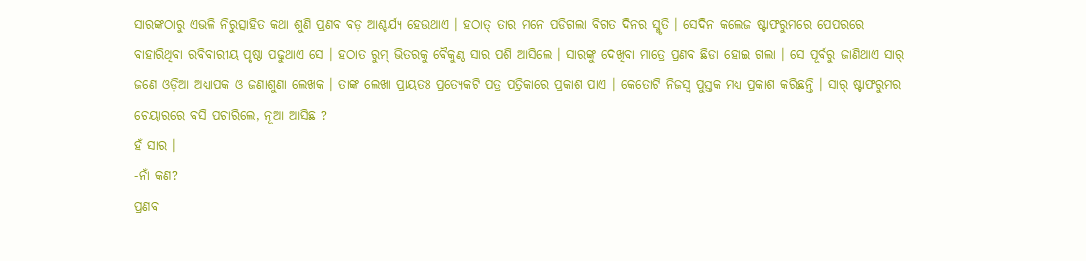ସାରଙ୍କଠାରୁ ଏଭଳି ନିରୁତ୍ସାହିତ କଥା ଶୁଣି ପ୍ରଣବ ବଡ଼ ଆଶ୍ଚର୍ଯ୍ୟ ହେଉଥାଏ । ହଠାତ୍ ତାର ମନେ ପଡିଗଲା ବିଗତ ଦିନର ସ୍ମୃତି । ସେଦିନ କଲେଜ ଷ୍ଟାଫରୁମରେ ପେପରରେ ବାହାରିଥିବା ରବିବାରୀୟ ପୃଷ୍ଠା ପଢୁଥାଏ ସେ । ହଠାତ ରୁମ୍ ଭିତରକୁ ବୈକୁଣ୍ଠ ସାର ପଶି ଆସିଲେ । ସାରଙ୍କୁ ଦେଖିବା ମାତ୍ରେ ପ୍ରଣବ ଛିଡା ହୋଇ ଗଲା । ସେ ପୂର୍ବରୁ ଜାଣିଥାଏ ସାର୍ ଜଣେ ଓଡ଼ିଆ ଅଧ୍ୟାପକ ଓ ଜଣାଶୁଣା ଲେଖକ । ତାଙ୍କ ଲେଖା ପ୍ରାୟତଃ ପ୍ରତ୍ୟେକଟି ପତ୍ର ପତ୍ରିକାରେ ପ୍ରକାଶ ପାଏ । କେତୋଟି ନିଜସ୍ୱ ପୁସ୍ତକ ମଧ୍ୟ ପ୍ରକାଶ କରିଛନ୍ତି । ସାର୍ ଷ୍ଟାଫରୁମର ଚେୟାରରେ ବସି ପଚାରିଲେ, ନୂଆ ଆସିଛ ?
ହଁ ସାର ।
-ନାଁ କଣ?
ପ୍ରଣବ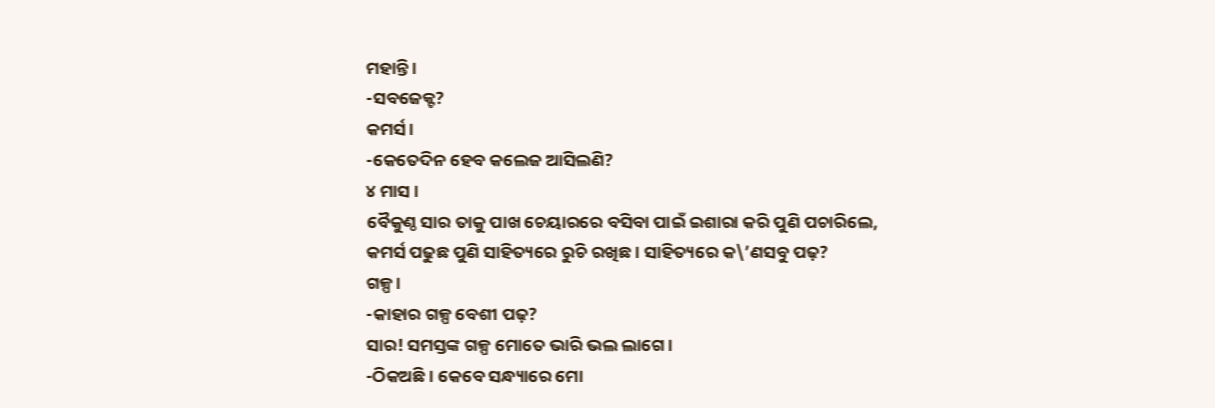ମହାନ୍ତି ।
-ସବଜେକ୍ଟ?
କମର୍ସ ।
-କେତେଦିନ ହେବ କଲେଜ ଆସିଲଣି?
୪ ମାସ ।
ବୈକୁଣ୍ଠ ସାର ତାକୁ ପାଖ ଚେୟାରରେ ବସିବା ପାଇଁ ଇଶାରା କରି ପୁଣି ପଚାରିଲେ, କମର୍ସ ପଢୁଛ ପୁଣି ସାହିତ୍ୟରେ ରୁଚି ରଖିଛ । ସାହିତ୍ୟରେ କ\’ଣସବୁ ପଢ଼?
ଗଳ୍ପ ।
-କାହାର ଗଳ୍ପ ବେଶୀ ପଢ଼?
ସାର! ସମସ୍ତଙ୍କ ଗଳ୍ପ ମୋତେ ଭାରି ଭଲ ଲାଗେ ।
-ଠିକଅଛି । କେବେ ସନ୍ଧ୍ୟାରେ ମୋ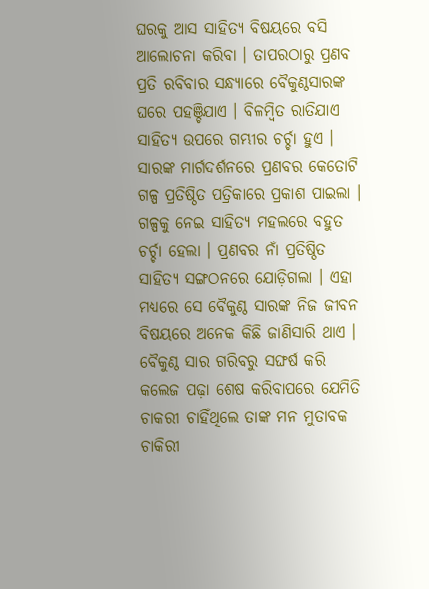ଘରକୁ ଆସ ସାହିତ୍ୟ ବିଷୟରେ ବସି ଆଲୋଚନା କରିବା । ତାପରଠାରୁ ପ୍ରଣବ ପ୍ରତି ରବିବାର ସନ୍ଧ୍ୟାରେ ବୈକୁଣ୍ଠସାରଙ୍କ ଘରେ ପହଞ୍ଚିଯାଏ । ବିଳମ୍ବିତ ରାତିଯାଏ ସାହିତ୍ୟ ଉପରେ ଗମ୍ଭୀର ଚର୍ଚ୍ଚା ହୁଏ । ସାରଙ୍କ ମାର୍ଗଦର୍ଶନରେ ପ୍ରଣବର କେତୋଟି ଗଳ୍ପ ପ୍ରତିଷ୍ଠିତ ପତ୍ରିକାରେ ପ୍ରକାଶ ପାଇଲା । ଗଳ୍ପକୁ ନେଇ ସାହିତ୍ୟ ମହଲରେ ବହୁତ ଚର୍ଚ୍ଚା ହେଲା । ପ୍ରଣବର ନାଁ ପ୍ରତିଷ୍ଠିତ ସାହିତ୍ୟ ସଙ୍ଗଠନରେ ଯୋଡ଼ିଗଲା । ଏହା ମଧ୍ୟରେ ସେ ବୈକୁଣ୍ଠ ସାରଙ୍କ ନିଜ ଜୀବନ ବିଷୟରେ ଅନେକ କିଛି ଜାଣିସାରି ଥାଏ । ବୈକୁଣ୍ଠ ସାର ଗରିବରୁ ସଙ୍ଘର୍ଷ କରି କଲେଜ ପଢ଼ା ଶେଷ କରିବାପରେ ଯେମିତି ଚାକରୀ ଚାହିଁଥିଲେ ତାଙ୍କ ମନ ମୁତାବକ ଚାକିରୀ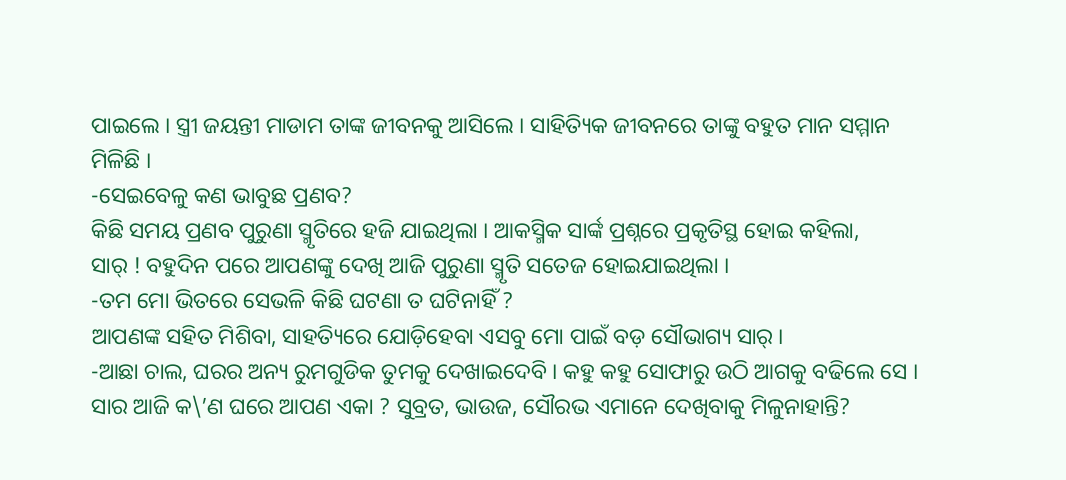ପାଇଲେ । ସ୍ତ୍ରୀ ଜୟନ୍ତୀ ମାଡାମ ତାଙ୍କ ଜୀବନକୁ ଆସିଲେ । ସାହିତ୍ୟିକ ଜୀବନରେ ତାଙ୍କୁ ବହୁତ ମାନ ସମ୍ମାନ ମିଳିଛି ।
-ସେଇବେଳୁ କଣ ଭାବୁଛ ପ୍ରଣବ?
କିଛି ସମୟ ପ୍ରଣବ ପୁରୁଣା ସ୍ମୃତିରେ ହଜି ଯାଇଥିଲା । ଆକସ୍ମିକ ସାର୍ଙ୍କ ପ୍ରଶ୍ନରେ ପ୍ରକୃତିସ୍ଥ ହୋଇ କହିଲା,
ସାର୍ ! ବହୁଦିନ ପରେ ଆପଣଙ୍କୁ ଦେଖି ଆଜି ପୁରୁଣା ସ୍ମୃତି ସତେଜ ହୋଇଯାଇଥିଲା ।
-ତମ ମୋ ଭିତରେ ସେଭଳି କିଛି ଘଟଣା ତ ଘଟିନାହିଁ ?
ଆପଣଙ୍କ ସହିତ ମିଶିବା, ସାହତ୍ୟିରେ ଯୋଡ଼ିହେବା ଏସବୁ ମୋ ପାଇଁ ବଡ଼ ସୌଭାଗ୍ୟ ସାର୍ ।
-ଆଛା ଚାଲ, ଘରର ଅନ୍ୟ ରୁମଗୁଡିକ ତୁମକୁ ଦେଖାଇଦେବି । କହୁ କହୁ ସୋଫାରୁ ଉଠି ଆଗକୁ ବଢିଲେ ସେ ।
ସାର ଆଜି କ\’ଣ ଘରେ ଆପଣ ଏକା ? ସୁବ୍ରତ, ଭାଉଜ, ସୌରଭ ଏମାନେ ଦେଖିବାକୁ ମିଳୁନାହାନ୍ତି?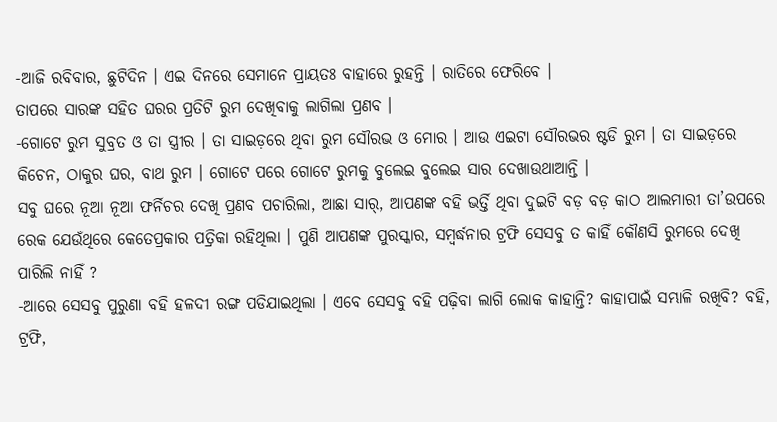-ଆଜି ରବିବାର, ଛୁଟିଦିନ । ଏଇ ଦିନରେ ସେମାନେ ପ୍ରାୟତଃ ବାହାରେ ରୁହନ୍ତି । ରାତିରେ ଫେରିବେ ।
ତାପରେ ସାରଙ୍କ ସହିତ ଘରର ପ୍ରତିଟି ରୁମ ଦେଖିବାକୁ ଲାଗିଲା ପ୍ରଣବ ।
-ଗୋଟେ ରୁମ ସୁବ୍ରତ ଓ ତା ସ୍ତ୍ରୀର । ତା ସାଇଡ଼ରେ ଥିବା ରୁମ ସୌରଭ ଓ ମୋର । ଆଉ ଏଇଟା ସୌରଭର ଷ୍ଟଡି ରୁମ । ତା ସାଇଡ଼ରେ କିଚେନ, ଠାକୁର ଘର, ବାଥ ରୁମ । ଗୋଟେ ପରେ ଗୋଟେ ରୁମକୁ ବୁଲେଇ ବୁଲେଇ ସାର ଦେଖାଉଥାଆନ୍ତି ।
ସବୁ ଘରେ ନୂଆ ନୂଆ ଫର୍ନିଚର ଦେଖି ପ୍ରଣବ ପଚାରିଲା, ଆଛା ସାର୍, ଆପଣଙ୍କ ବହି ଭର୍ତ୍ତି ଥିବା ଦୁଇଟି ବଡ଼ ବଡ଼ କାଠ ଆଲମାରୀ ତା’ଉପରେ ରେକ ଯେଉଁଥିରେ କେତେପ୍ରକାର ପତ୍ରିକା ରହିଥିଲା । ପୁଣି ଆପଣଙ୍କ ପୁରସ୍କାର, ସମ୍ବର୍ଦ୍ଧନାର ଟ୍ରଫି ସେସବୁ ତ କାହିଁ କୌଣସି ରୁମରେ ଦେଖି ପାରିଲି ନାହିଁ ?
-ଆରେ ସେସବୁ ପୁରୁଣା ବହି ହଳଦୀ ରଙ୍ଗ ପଡିଯାଇଥିଲା । ଏବେ ସେସବୁ ବହି ପଢ଼ିବା ଲାଗି ଲୋକ କାହାନ୍ତି? କାହାପାଇଁ ସମ୍ଭାଳି ରଖିବି? ବହି, ଟ୍ରଫି,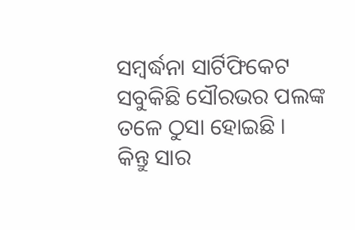ସମ୍ବର୍ଦ୍ଧନା ସାର୍ଟିଫିକେଟ ସବୁକିଛି ସୌରଭର ପଲଙ୍କ ତଳେ ଠୁସା ହୋଇଛି ।
କିନ୍ତୁ ସାର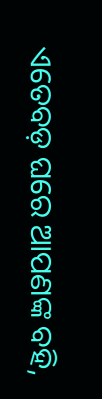ଏତେବଡ଼ ଘରେ ଆପଣଙ୍କ ବହି,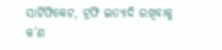ସାର୍ଟିଫିକେଟ, ଟ୍ରଫି ଇତ୍ୟାଦି ରଖିବାକୁ କ’ଣ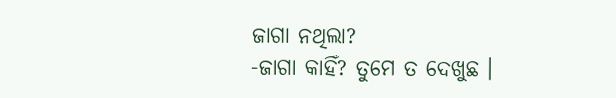ଜାଗା ନଥିଲା?
-ଜାଗା କାହିଁ? ତୁମେ ତ ଦେଖୁଛ ।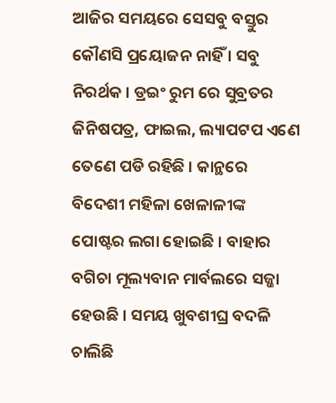ଆଜିର ସମୟରେ ସେସବୁ ବସ୍ତୁର କୌଣସି ପ୍ରୟୋଜନ ନାହିଁ । ସବୁ ନିରର୍ଥକ । ଡ୍ରଇଂ ରୁମ ରେ ସୁବ୍ରତର ଜିନିଷପତ୍ର, ଫାଇଲ, ଲ୍ୟାପଟପ ଏଣେ ତେଣେ ପଡି ରହିଛି । କାନ୍ଥରେ ବିଦେଶୀ ମହିଳା ଖେଳାଳୀଙ୍କ ପୋଷ୍ଟର ଲଗା ହୋଇଛି । ବାହାର ବଗିଚା ମୂଲ୍ୟବାନ ମାର୍ବଲରେ ସଜ୍ଜା ହେଉଛି । ସମୟ ଖୁବଶୀଘ୍ର ବଦଳି ଚାଲିଛି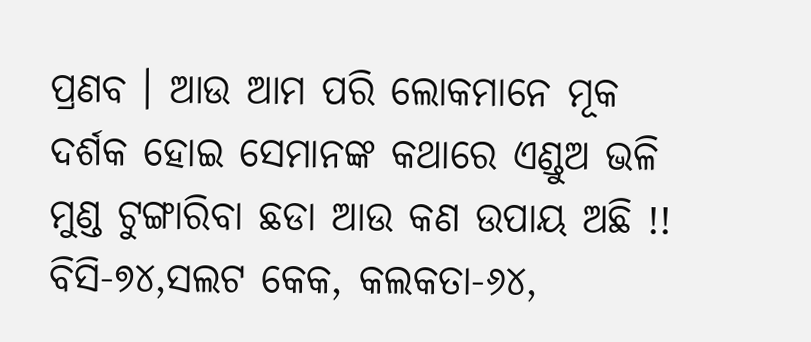ପ୍ରଣବ । ଆଉ ଆମ ପରି ଲୋକମାନେ ମୂକ ଦର୍ଶକ ହୋଇ ସେମାନଙ୍କ କଥାରେ ଏଣ୍ଡୁଅ ଭଳି ମୁଣ୍ଡ ଟୁଙ୍ଗାରିବା ଛଡା ଆଉ କଣ ଉପାୟ ଅଛି !!
ବିସି-୭୪,ସଲଟ କେକ, କଲକତା-୬୪,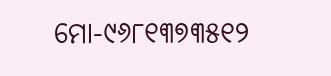ମୋ-୯୬୮୧୩୭୩୫୧୨